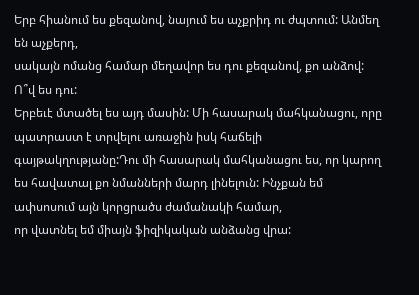Երբ հիանում ես քեզանով, նայում ես աչքրիդ ու ժպտում: Անմեղ են աչքերդ,
սակայն ոմանց համար մեղավոր ես դու քեզանով, քո անձով: Ո՞վ ես դու:
Երբեւէ մտածել ես այդ մասին: Մի հասարակ մահկանացու, որը պատրաստ է տրվելու առաջին իսկ հաճելի գայթակղությանը:Դու մի հասարակ մահկանացու ես, որ կարող ես հավատալ քո նմանների մարդ լինելուն: Ինչքան եմ ափսոսում այն կորցրածս ժամանակի համար,
որ վատնել եմ միայն ֆիզիկական անձանց վրա: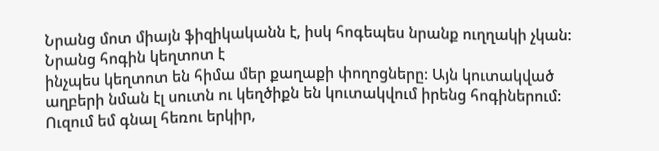Նրանց մոտ միայն ֆիզիկականն է, իսկ հոգեպես նրանք ուղղակի չկան: Նրանց հոգին կեղտոտ է
ինչպես կեղտոտ են հիմա մեր քաղաքի փողոցները: Այն կուտակված աղբերի նման էլ սուտն ու կեղծիքն են կուտակվում իրենց հոգիներում:
Ուզում եմ գնալ հեռու երկիր,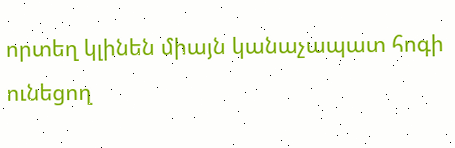որտեղ կլինեն միայն կանաչապատ հոգի ունեցող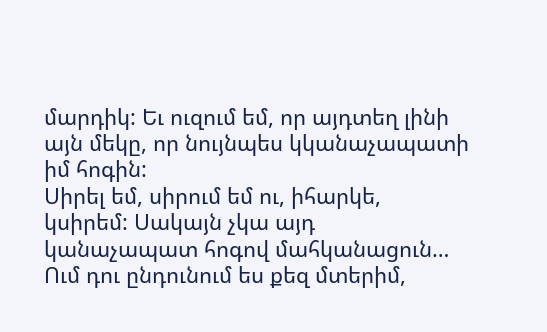մարդիկ: Եւ ուզում եմ, որ այդտեղ լինի այն մեկը, որ նույնպես կկանաչապատի իմ հոգին:
Սիրել եմ, սիրում եմ ու, իհարկե, կսիրեմ: Սակայն չկա այդ կանաչապատ հոգով մահկանացուն… Ում դու ընդունում ես քեզ մտերիմ,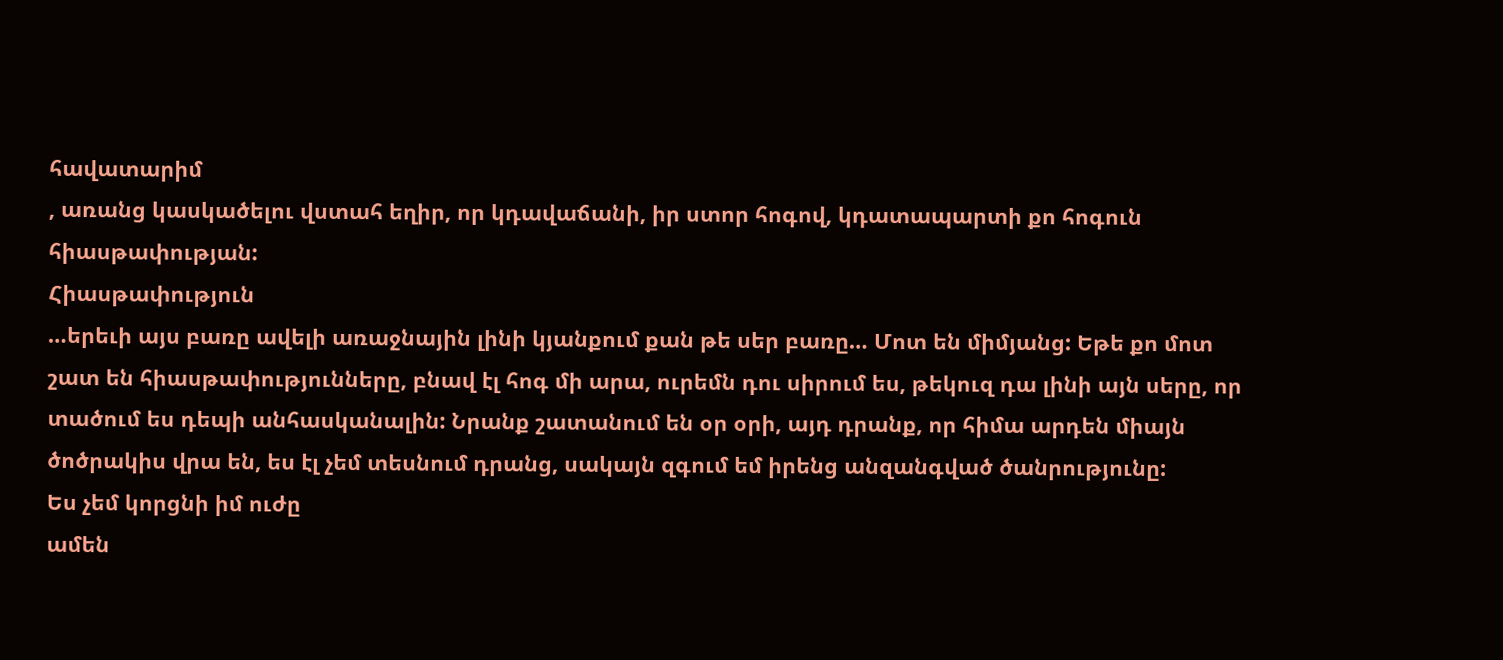հավատարիմ
, առանց կասկածելու վստահ եղիր, որ կդավաճանի, իր ստոր հոգով, կդատապարտի քո հոգուն հիասթափության:
Հիասթափություն
…երեւի այս բառը ավելի առաջնային լինի կյանքում քան թե սեր բառը… Մոտ են միմյանց: Եթե քո մոտ շատ են հիասթափությունները, բնավ էլ հոգ մի արա, ուրեմն դու սիրում ես, թեկուզ դա լինի այն սերը, որ տածում ես դեպի անհասկանալին: Նրանք շատանում են օր օրի, այդ դրանք, որ հիմա արդեն միայն ծոծրակիս վրա են, ես էլ չեմ տեսնում դրանց, սակայն զգում եմ իրենց անզանգված ծանրությունը:
Ես չեմ կորցնի իմ ուժը
ամեն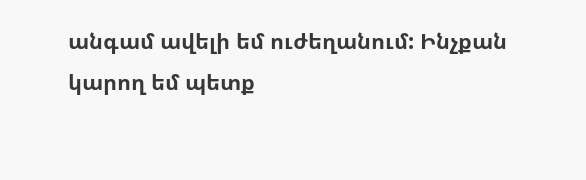անգամ ավելի եմ ուժեղանում: Ինչքան կարող եմ պետք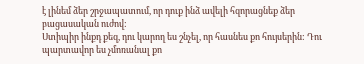է լինեմ ձեր շրջապատում, որ դուք ինձ ավելի հզորացնեք ձեր բացասական ուժով:
Ստիպիր ինքդ քեզ, դու կարող ես շնչել, որ հասնես քո հույսերին: Դու պարտավոր ես չմոռանալ քո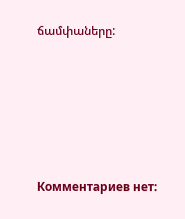ճամփաները:








Комментариев нет: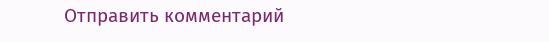Отправить комментарий